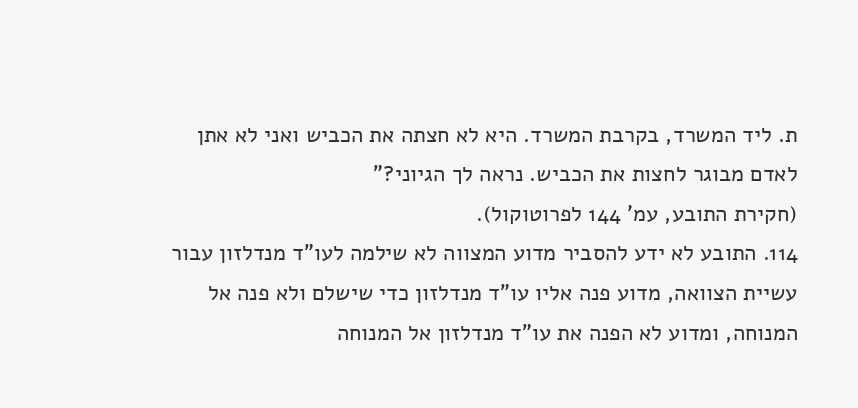ת. ליד המשרד, בקרבת המשרד. היא לא חצתה את הכביש ואני לא אתן לאדם מבוגר לחצות את הכביש. נראה לך הגיוני?"
(חקירת התובע, עמ' 144 לפרוטוקול).
114. התובע לא ידע להסביר מדוע המצווה לא שילמה לעו"ד מנדלזון עבור עשיית הצוואה, מדוע פנה אליו עו"ד מנדלזון כדי שישלם ולא פנה אל המנוחה, ומדוע לא הפנה את עו"ד מנדלזון אל המנוחה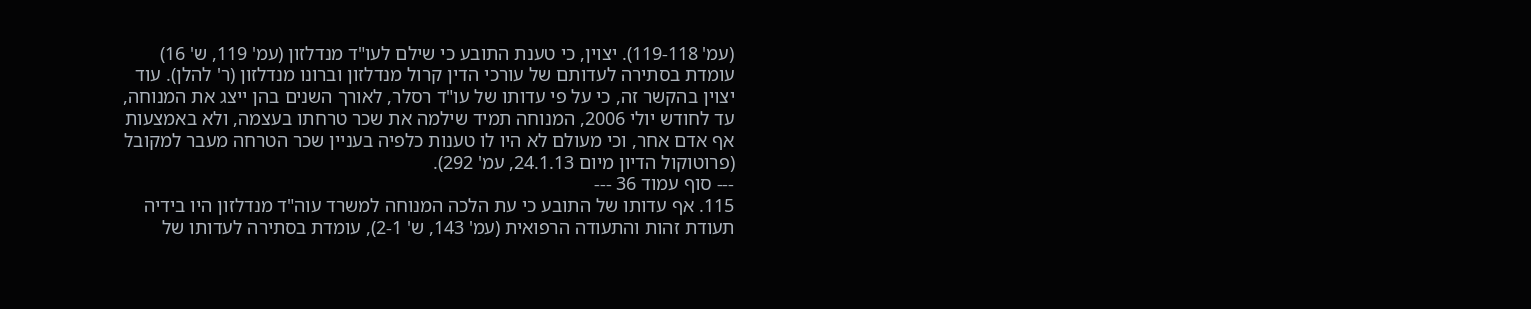(עמ' 119-118). יצוין, כי טענת התובע כי שילם לעו"ד מנדלזון (עמ' 119, ש' 16) עומדת בסתירה לעדותם של עורכי הדין קרול מנדלזון וברונו מנדלזון (ר' להלן). עוד יצוין בהקשר זה, כי על פי עדותו של עו"ד רסלר, לאורך השנים בהן ייצג את המנוחה, עד לחודש יולי 2006, המנוחה תמיד שילמה את שכר טרחתו בעצמה, ולא באמצעות אף אדם אחר, וכי מעולם לא היו לו טענות כלפיה בעניין שכר הטרחה מעבר למקובל (פרוטוקול הדיון מיום 24.1.13, עמ' 292).
--- סוף עמוד 36 ---
115. אף עדותו של התובע כי עת הלכה המנוחה למשרד עוה"ד מנדלזון היו בידיה תעודת זהות והתעודה הרפואית (עמ' 143, ש' 2-1), עומדת בסתירה לעדותו של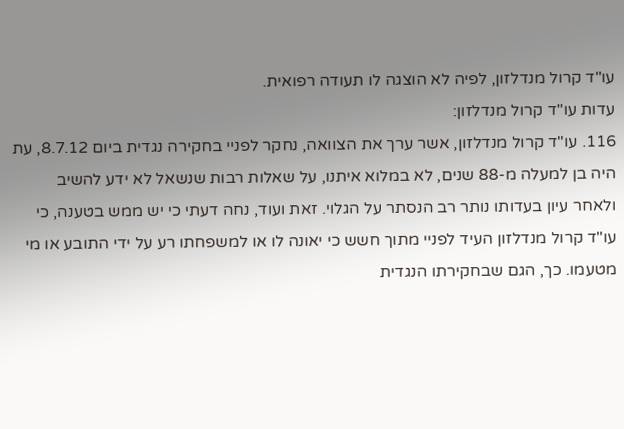עו"ד קרול מנדלזון, לפיה לא הוצגה לו תעודה רפואית.
עדות עו"ד קרול מנדלזון:
116. עו"ד קרול מנדלזון, אשר ערך את הצוואה, נחקר לפניי בחקירה נגדית ביום 8.7.12, עת היה בן למעלה מ-88 שנים, לא במלוא איתנו, על שאלות רבות שנשאל לא ידע להשיב ולאחר עיון בעדותו נותר רב הנסתר על הגלוי. זאת ועוד, נחה דעתי כי יש ממש בטענה, כי עו"ד קרול מנדלזון העיד לפניי מתוך חשש כי יאונה לו או למשפחתו רע על ידי התובע או מי מטעמו. כך, הגם שבחקירתו הנגדית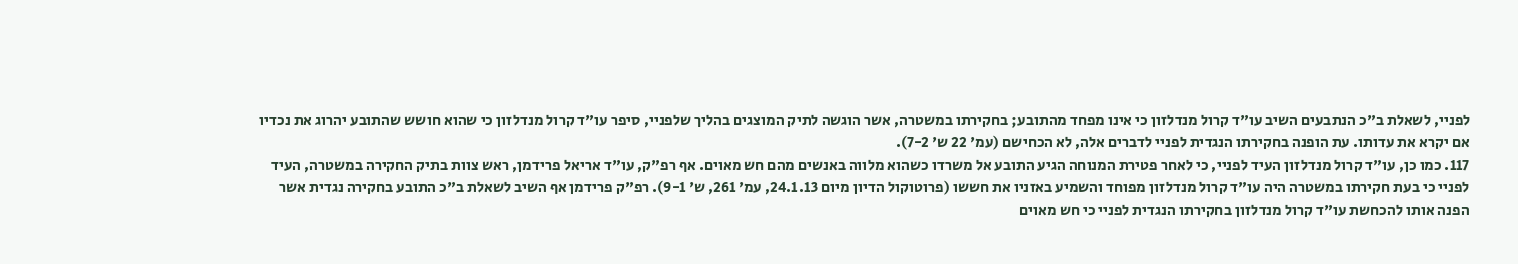לפניי, לשאלת ב"כ הנתבעים השיב עו"ד קרול מנדלזון כי אינו מפחד מהתובע; בחקירתו במשטרה, אשר הוגשה לתיק המוצגים בהליך שלפניי, סיפר עו"ד קרול מנדלזון כי שהוא חושש שהתובע יהרוג את נכדיו אם יקרא את עדותו. עת הופנה בחקירתו הנגדית לפניי לדברים אלה, לא הכחישם (עמ' 22 ש' 7-2).
117. כמו כן, עו"ד קרול מנדלזון העיד לפניי, כי לאחר פטירת המנוחה הגיע התובע אל משרדו כשהוא מלווה באנשים מהם חש מאוים. אף רפ"ק, עו"ד אריאל פרידמן, ראש צוות בתיק החקירה במשטרה, העיד לפניי כי בעת חקירתו במשטרה היה עו"ד קרול מנדלזון מפוחד והשמיע באזניו את חששו (פרוטוקול הדיון מיום 24.1.13, עמ' 261, ש' 9-1). רפ"ק פרידמן אף השיב לשאלת ב"כ התובע בחקירה נגדית אשר הפנה אותו להכחשת עו"ד קרול מנדלזון בחקירתו הנגדית לפניי כי חש מאוים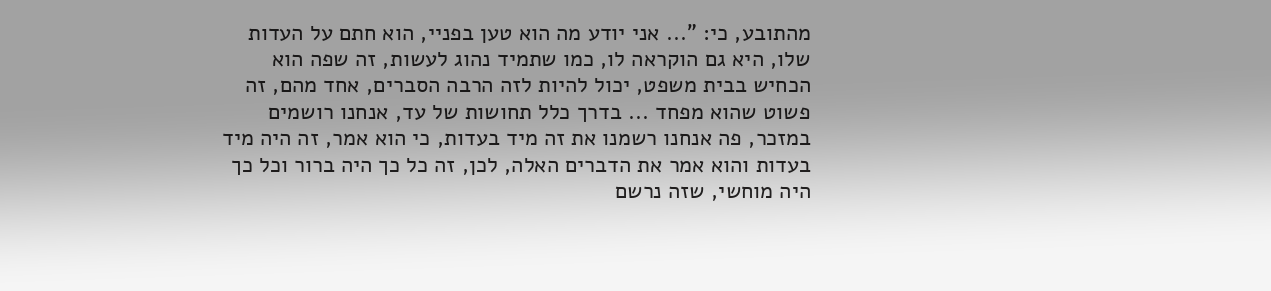מהתובע, כי: "... אני יודע מה הוא טען בפניי, הוא חתם על העדות שלו, היא גם הוקראה לו, כמו שתמיד נהוג לעשות, זה שפה הוא הכחיש בבית משפט, יכול להיות לזה הרבה הסברים, אחד מהם, זה פשוט שהוא מפחד ... בדרך כלל תחושות של עד, אנחנו רושמים במזכר, פה אנחנו רשמנו את זה מיד בעדות, כי הוא אמר, זה היה מיד בעדות והוא אמר את הדברים האלה, לכן, זה כל כך היה ברור וכל כך היה מוחשי, שזה נרשם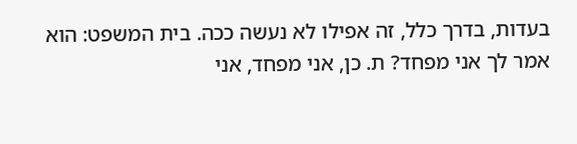בעדות, בדרך כלל, זה אפילו לא נעשה ככה. בית המשפט: הוא אמר לך אני מפחד? ת. כן, אני מפחד, אני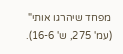מפחד שיהרגו אותי" (עמ' 275, ש' 16-6).